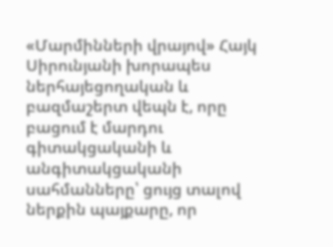«Մարմինների վրայով» Հայկ Սիրունյանի խորապես ներհայեցողական և բազմաշերտ վեպն է, որը բացում է մարդու գիտակցականի և անգիտակցականի սահմանները՝ ցույց տալով ներքին պայքարը, որ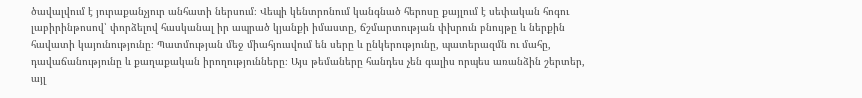ծավալվում է յուրաքանչյուր անհատի ներսում։ Վեպի կենտրոնում կանգնած հերոսը քայլում է սեփական հոգու լաբիրինթոսով՝ փորձելով հասկանալ իր ապրած կյանքի իմաստը, ճշմարտության փխրուն բնույթը և ներքին հավատի կայունությունը։ Պատմության մեջ միահյուսվում են սերը և ընկերությունը, պատերազմն ու մահը, դավաճանությունը և քաղաքական իրողությունները։ Այս թեմաները հանդես չեն գալիս որպես առանձին շերտեր, այլ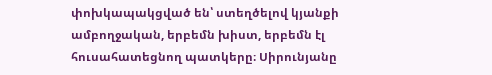փոխկապակցված են՝ ստեղծելով կյանքի ամբողջական, երբեմն խիստ, երբեմն էլ հուսահատեցնող պատկերը։ Սիրունյանը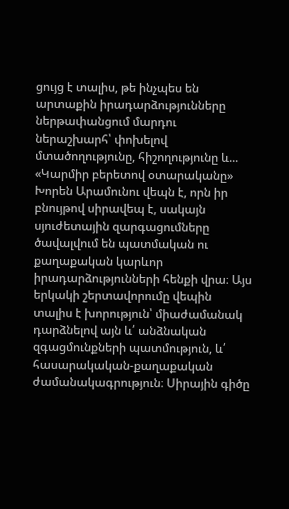ցույց է տալիս, թե ինչպես են արտաքին իրադարձությունները ներթափանցում մարդու ներաշխարհ՝ փոխելով մտածողությունը, հիշողությունը և...
«Կարմիր բերետով օտարականը» Խորեն Արամունու վեպն է, որն իր բնույթով սիրավեպ է, սակայն սյուժետային զարգացումները ծավալվում են պատմական ու քաղաքական կարևոր իրադարձությունների հենքի վրա։ Այս երկակի շերտավորումը վեպին տալիս է խորություն՝ միաժամանակ դարձնելով այն և՛ անձնական զգացմունքների պատմություն, և՛ հասարակական-քաղաքական ժամանակագրություն։ Սիրային գիծը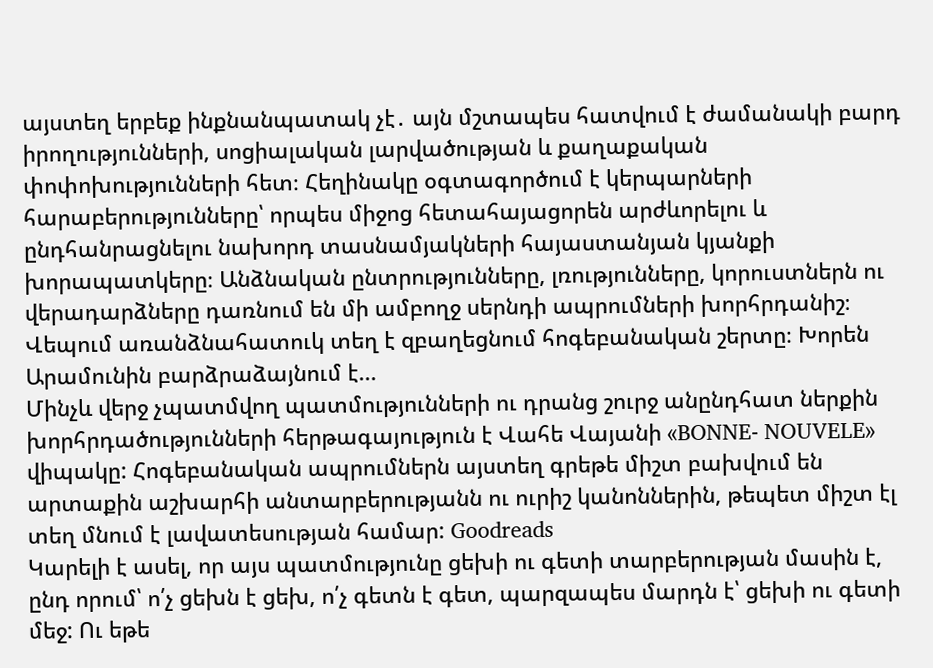այստեղ երբեք ինքնանպատակ չէ․ այն մշտապես հատվում է ժամանակի բարդ իրողությունների, սոցիալական լարվածության և քաղաքական փոփոխությունների հետ։ Հեղինակը օգտագործում է կերպարների հարաբերությունները՝ որպես միջոց հետահայացորեն արժևորելու և ընդհանրացնելու նախորդ տասնամյակների հայաստանյան կյանքի խորապատկերը։ Անձնական ընտրությունները, լռությունները, կորուստներն ու վերադարձները դառնում են մի ամբողջ սերնդի ապրումների խորհրդանիշ։ Վեպում առանձնահատուկ տեղ է զբաղեցնում հոգեբանական շերտը։ Խորեն Արամունին բարձրաձայնում է...
Մինչև վերջ չպատմվող պատմությունների ու դրանց շուրջ անընդհատ ներքին խորհրդածությունների հերթագայություն է Վահե Վայանի «BONNE- NOUVELE» վիպակը: Հոգեբանական ապրումներն այստեղ գրեթե միշտ բախվում են արտաքին աշխարհի անտարբերությանն ու ուրիշ կանոններին, թեպետ միշտ էլ տեղ մնում է լավատեսության համար: Goodreads
Կարելի է ասել, որ այս պատմությունը ցեխի ու գետի տարբերության մասին է, ընդ որում՝ ո՛չ ցեխն է ցեխ, ո՛չ գետն է գետ, պարզապես մարդն է՝ ցեխի ու գետի մեջ: Ու եթե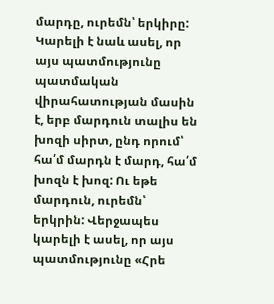մարդը, ուրեմն՝ երկիրը: Կարելի է նաև ասել, որ այս պատմությունը պատմական վիրահատության մասին է, երբ մարդուն տալիս են խոզի սիրտ, ընդ որում՝ հա՛մ մարդն է մարդ, հա՛մ խոզն է խոզ: Ու եթե մարդուն, ուրեմն՝ երկրին: Վերջապես կարելի է ասել, որ այս պատմությունը «Հրե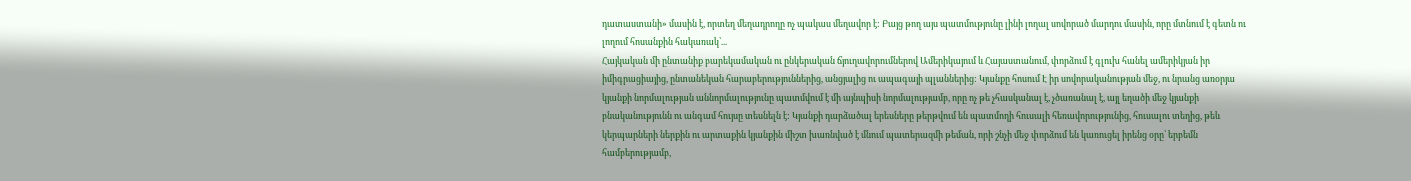դատաստանի» մասին է, որտեղ մեղադրողը ոչ պակաս մեղավոր է: Բայց թող այս պատմությունը լինի լողալ սովորած մարդու մասին, որը մտնում է գետն ու լողում հոսանքին հակառակ՝...
Հայկական մի ընտանիք բարեկամական ու ընկերական ճյուղավորումներով Ամերիկայում և Հայաստանում, փորձում է գլուխ հանել ամերիկյան իր իմիգրացիայից, ընտանեկան հարաբերություններից, անցյալից ու ապագայի պլաններից: Կյանքը հոսում Է իր սովորականության մեջ, ու նրանց առօրյա կյանքի նորմալության աննորմալությունը պատմվում է մի այնպիսի նորմալությամբ, որը ոչ թե չհասկանալ է, չծառանալ է, այլ եղածի մեջ կյանքի բնականությունն ու անգամ հույսը տեսնելն է: Կյանքի դարձածալ երեսները թերթվում են պատմողի հուսալի հեռավորությունից, հուսալու տեղից, թեև կերպարների ներքին ու արտաքին կյանքին միշտ խառնված է մնում պատերազմի թեման, որի շնչի մեջ փորձում են կառուցել իրենց օրը՝ երբեմն համբերությամբ,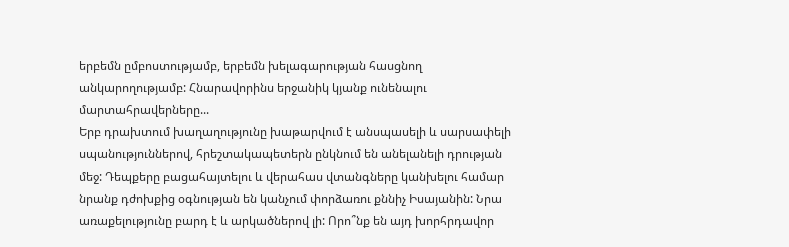երբեմն ըմբոստությամբ, երբեմն խելագարության հասցնող անկարողությամբ: Հնարավորինս երջանիկ կյանք ունենալու մարտահրավերները...
Երբ դրախտում խաղաղությունը խաթարվում է անսպասելի և սարսափելի սպանություններով, հրեշտակապետերն ընկնում են անելանելի դրության մեջ: Դեպքերը բացահայտելու և վերահաս վտանգները կանխելու համար նրանք դժոխքից օգնության են կանչում փորձառու քննիչ Իսայանին: Նրա առաքելությունը բարդ է և արկածներով լի: Որո՞նք են այդ խորհրդավոր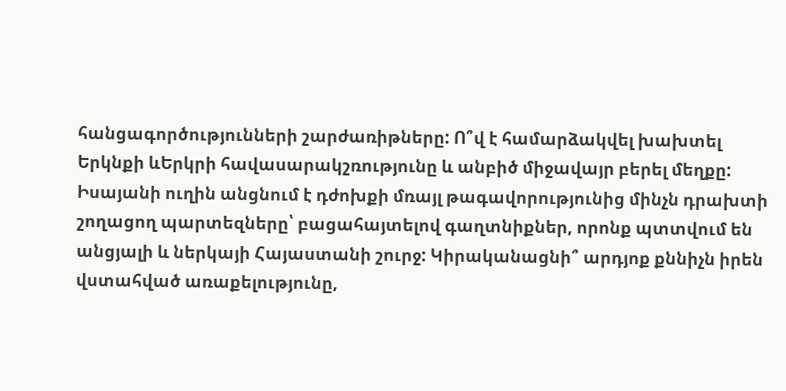հանցագործությունների շարժառիթները: Ո՞վ է համարձակվել խախտել Երկնքի ևԵրկրի հավասարակշռությունը և անբիծ միջավայր բերել մեղքը: Իսայանի ուղին անցնում է դժոխքի մռայլ թագավորությունից մինչն դրախտի շողացող պարտեզները՝ բացահայտելով գաղտնիքներ, որոնք պտտվում են անցյալի և ներկայի Հայաստանի շուրջ: Կիրականացնի՞ արդյոք քննիչն իրեն վստահված առաքելությունը,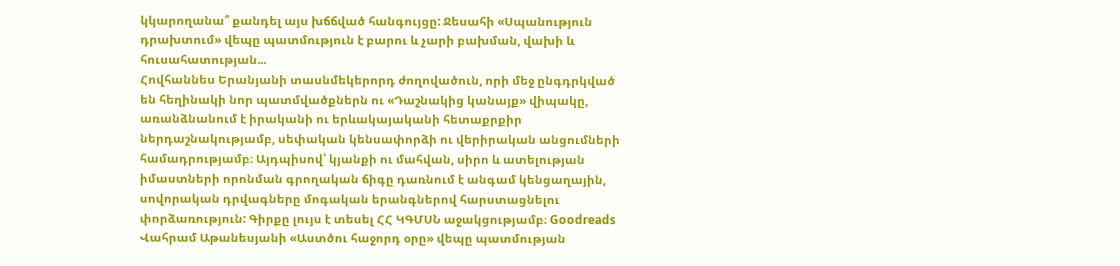կկարողանա՞ քանդել այս խճճված հանգույցը: Ջեսահի «Սպանություն դրախտում» վեպը պատմություն է բարու և չարի բախման, վախի և հուսահատության...
Հովհաննես Երանյանի տասնմեկերորդ ժողովածուն, որի մեջ ընգդրկված են հեղինակի նոր պատմվածքներն ու «Դաշնակից կանայք» վիպակը, առանձնանում է իրականի ու երևակայականի հետաքրքիր ներդաշնակությամբ, սեփական կենսափորձի ու վերիրական անցումների համադրությամբ։ Այդպիսով՝ կյանքի ու մահվան, սիրո և ատելության իմաստների որոնման գրողական ճիգը դառնում է անգամ կենցաղային, սովորական դրվագները մոգական երանգներով հարստացնելու փորձառություն: Գիրքը լույս է տեսել ՀՀ ԿԳՄՍՆ աջակցությամբ։ Goodreads
Վահրամ Աթանեսյանի «Աստծու հաջորդ օրը» վեպը պատմության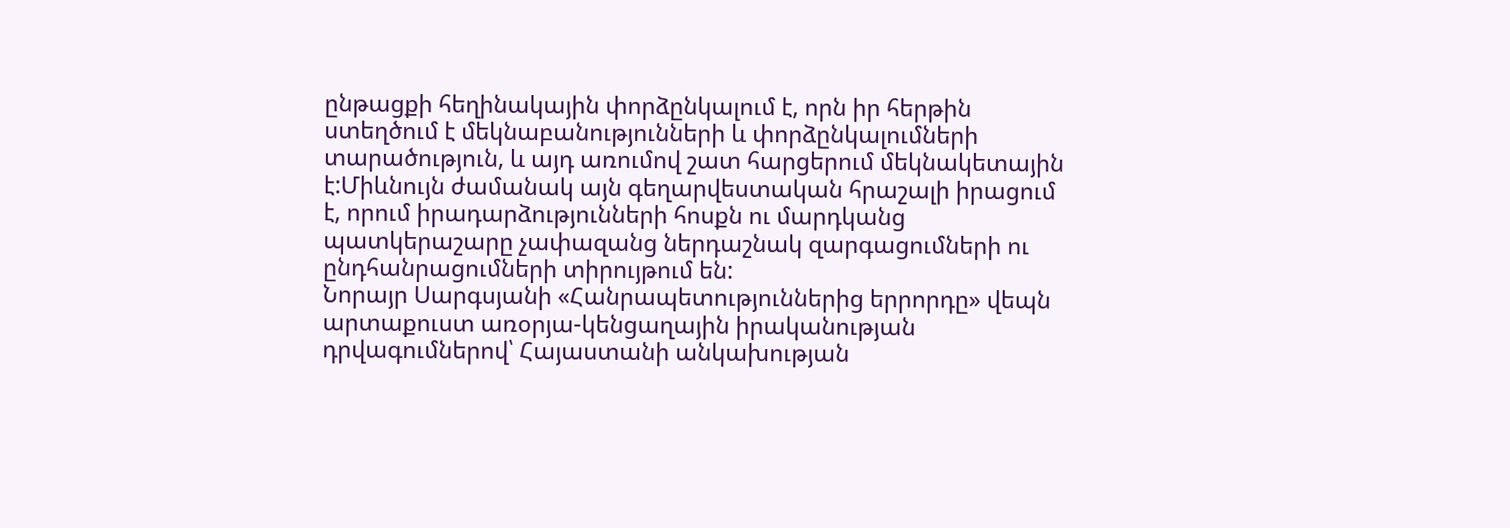ընթացքի հեղինակային փորձընկալում է, որն իր հերթին ստեղծում է մեկնաբանությունների և փորձընկալումների տարածություն, և այդ առումով շատ հարցերում մեկնակետային է:Միևնույն ժամանակ այն գեղարվեստական հրաշալի իրացում է, որում իրադարձությունների հոսքն ու մարդկանց պատկերաշարը չափազանց ներդաշնակ զարգացումների ու ընդհանրացումների տիրույթում են:
Նորայր Սարգսյանի «Հանրապետություններից երրորդը» վեպն արտաքուստ առօրյա-կենցաղային իրականության դրվագումներով՝ Հայաստանի անկախության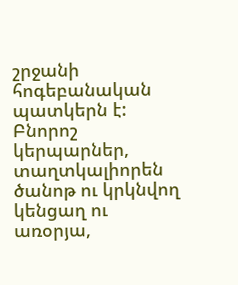շրջանի հոգեբանական պատկերն է: Բնորոշ կերպարներ, տաղտկալիորեն ծանոթ ու կրկնվող կենցաղ ու առօրյա,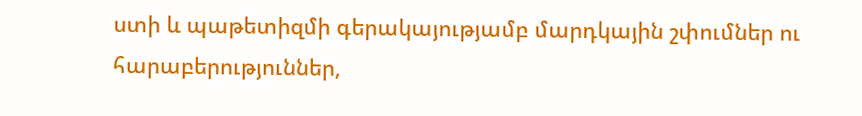ստի և պաթետիզմի գերակայությամբ մարդկային շփումներ ու հարաբերություններ,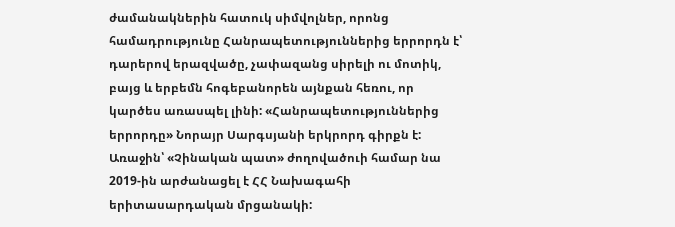ժամանակներին հատուկ սիմվոլներ, որոնց համադրությունը Հանրապետություններից երրորդն է՝ դարերով երազվածը, չափազանց սիրելի ու մոտիկ, բայց և երբեմն հոգեբանորեն այնքան հեռու, որ կարծես առասպել լինի: «Հանրապետություններից երրորդը» Նորայր Սարգսյանի երկրորդ գիրքն է: Առաջին՝ «Չինական պատ» ժողովածուի համար նա 2019-ին արժանացել է ՀՀ Նախագահի երիտասարդական մրցանակի: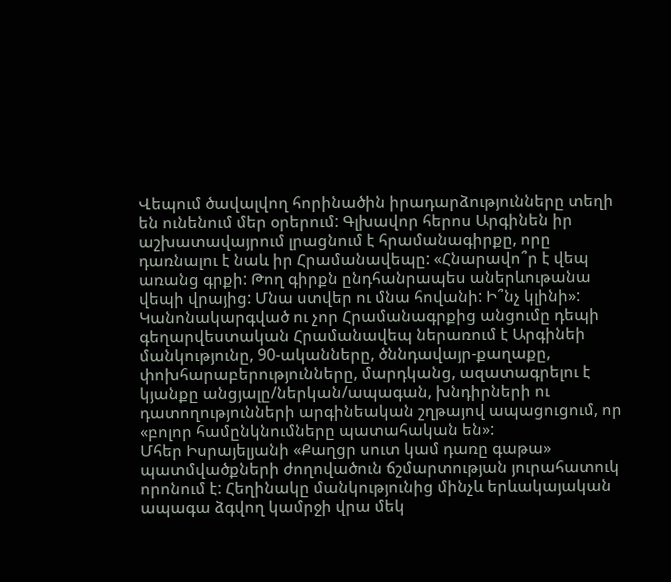Վեպում ծավալվող հորինածին իրադարձությունները տեղի են ունենում մեր օրերում: Գլխավոր հերոս Արգինեն իր աշխատավայրում լրացնում է հրամանագիրքը, որը դառնալու է նաև իր Հրամանավեպը: «Հնարավո՞ր է վեպ առանց գրքի: Թող գիրքն ընդհանրապես աներևութանա վեպի վրայից: Մնա ստվեր ու մնա հովանի: Ի՞նչ կլինի»: Կանոնակարգված ու չոր Հրամանագրքից անցումը դեպի գեղարվեստական Հրամանավեպ ներառում է Արգինեի մանկությունը, 90-ականները, ծննդավայր-քաղաքը, փոխհարաբերությունները, մարդկանց, ազատագրելու է կյանքը անցյալը/ներկան/ապագան, խնդիրների ու դատողությունների արգինեական շղթայով ապացուցում, որ «բոլոր համընկնումները պատահական են»:
Մհեր Իսրայելյանի «Քաղցր սուտ կամ դառը գաթա» պատմվածքների ժողովածուն ճշմարտության յուրահատուկ որոնում է: Հեղինակը մանկությունից մինչև երևակայական ապագա ձգվող կամրջի վրա մեկ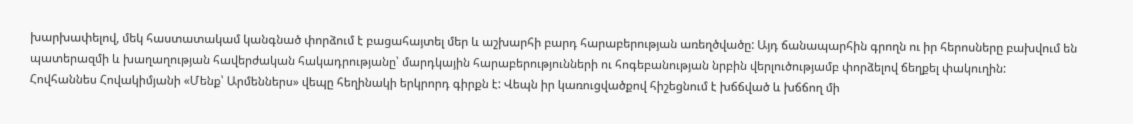խարխափելով, մեկ հաստատակամ կանգնած փորձում է բացահայտել մեր և աշխարհի բարդ հարաբերության առեղծվածը: Այդ ճանապարհին գրողն ու իր հերոսները բախվում են պատերազմի և խաղաղության հավերժական հակադրությանը՝ մարդկային հարաբերությունների ու հոգեբանության նրբին վերլուծությամբ փորձելով ճեղքել փակուղին:
Հովհաննես Հովակիմյանի «Մենք՝ Արմեններս» վեպը հեղինակի երկրորդ գիրքն է: Վեպն իր կառուցվածքով հիշեցնում է խճճված և խճճող մի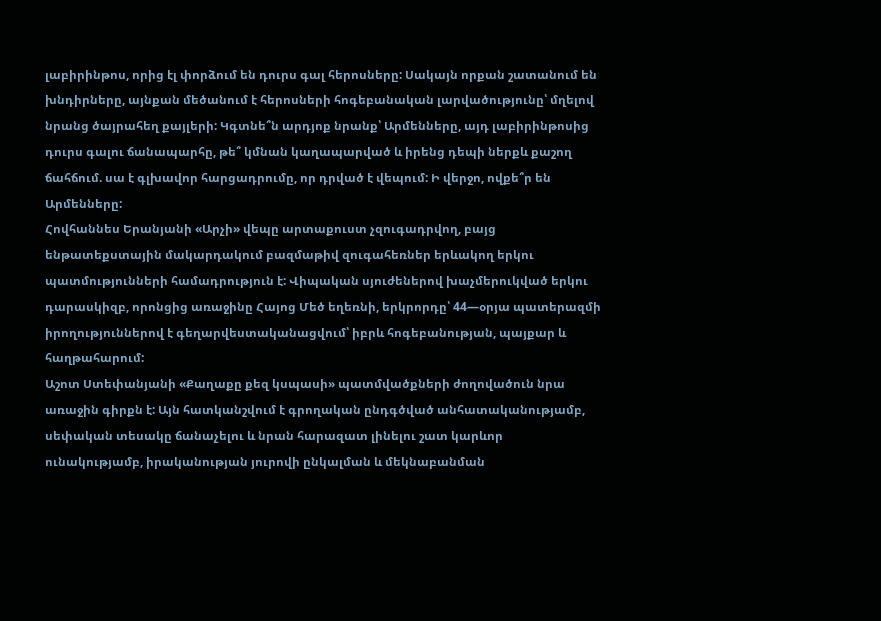լաբիրինթոս, որից էլ փորձում են դուրս գալ հերոսները: Սակայն որքան շատանում են խնդիրները, այնքան մեծանում է հերոսների հոգեբանական լարվածությունը՝ մղելով նրանց ծայրահեղ քայլերի: Կգտնե՞ն արդյոք նրանք՝ Արմենները, այդ լաբիրինթոսից դուրս գալու ճանապարհը, թե՞ կմնան կաղապարված և իրենց դեպի ներքև քաշող ճահճում. սա է գլխավոր հարցադրումը, որ դրված է վեպում: Ի վերջո, ովքե՞ր են Արմենները:
Հովհաննես Երանյանի «Արչի» վեպը արտաքուստ չզուգադրվող, բայց ենթատեքստային մակարդակում բազմաթիվ զուգահեռներ երևակող երկու պատմությունների համադրություն է: Վիպական սյուժեներով խաչմերուկված երկու դարասկիզբ, որոնցից առաջինը Հայոց Մեծ եղեռնի, երկրորդը՝ 44—օրյա պատերազմի իրողություններով է գեղարվեստականացվում՝ իբրև հոգեբանության, պայքար և հաղթահարում:
Աշոտ Ստեփանյանի «Քաղաքը քեզ կսպասի» պատմվածքների ժողովածուն նրա առաջին գիրքն է: Այն հատկանշվում է գրողական ընդգծված անհատականությամբ, սեփական տեսակը ճանաչելու և նրան հարազատ լինելու շատ կարևոր ունակությամբ, իրականության յուրովի ընկալման և մեկնաբանման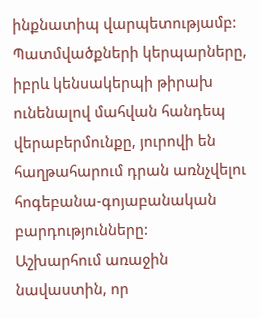ինքնատիպ վարպետությամբ: Պատմվածքների կերպարները, իբրև կենսակերպի թիրախ ունենալով մահվան հանդեպ վերաբերմունքը, յուրովի են հաղթահարում դրան առնչվելու հոգեբանա-գոյաբանական բարդությունները:
Աշխարհում առաջին նավաստին, որ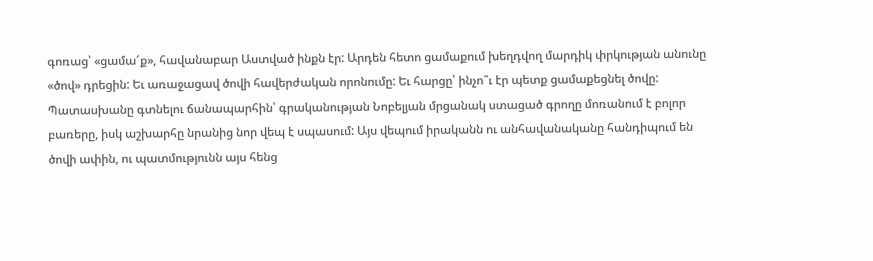գոռաց՝ «ցամա՜ք», հավանաբար Աստված ինքն էր: Արդեն հետո ցամաքում խեղդվող մարդիկ փրկության անունը «ծով» դրեցին: Եւ առաջացավ ծովի հավերժական որոնումը: Եւ հարցը՝ ինչո՞ւ էր պետք ցամաքեցնել ծովը: Պատասխանը գտնելու ճանապարհին՝ գրականության Նոբելյան մրցանակ ստացած գրողը մոռանում է բոլոր բառերը, իսկ աշխարհը նրանից նոր վեպ է սպասում: Այս վեպում իրականն ու անհավանականը հանդիպում են ծովի ափին, ու պատմությունն այս հենց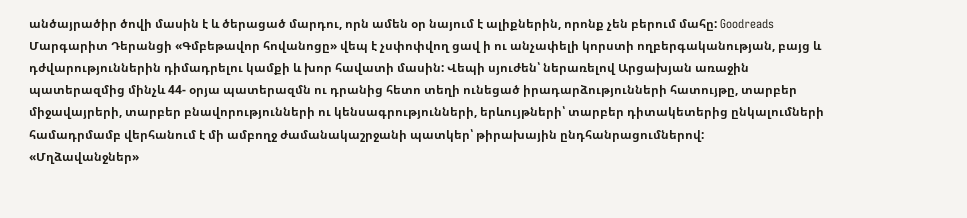անծայրածիր ծովի մասին է և ծերացած մարդու, որն ամեն օր նայում է ալիքներին, որոնք չեն բերում մահը: Goodreads
Մարգարիտ Դերանցի «Գմբեթավոր հովանոցը» վեպ է չսփոփվող ցավ ի ու անչափելի կորստի ողբերգականության, բայց և դժվարություններին դիմադրելու կամքի և խոր հավատի մասին: Վեպի սյուժեն՝ ներառելով Արցախյան առաջին պատերազմից մինչև 44- օրյա պատերազմն ու դրանից հետո տեղի ունեցած իրադարձությունների հատույթը, տարբեր միջավայրերի, տարբեր բնավորությունների ու կենսագրությունների, երևույթների՝ տարբեր դիտակետերից ընկալումների համադրմամբ վերհանում է մի ամբողջ ժամանակաշրջանի պատկեր՝ թիրախային ընդհանրացումներով:
«Մղձավանջներ»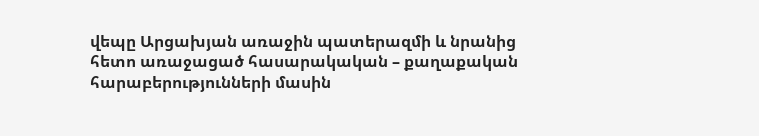վեպը Արցախյան առաջին պատերազմի և նրանից հետո առաջացած հասարակական – քաղաքական հարաբերությունների մասին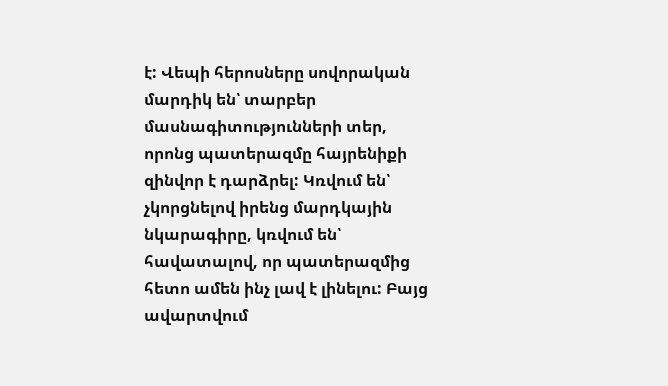է: Վեպի հերոսները սովորական մարդիկ են՝ տարբեր մասնագիտությունների տեր, որոնց պատերազմը հայրենիքի զինվոր է դարձրել: Կռվում են՝ չկորցնելով իրենց մարդկային նկարագիրը, կռվում են՝ հավատալով, որ պատերազմից հետո ամեն ինչ լավ է լինելու: Բայց ավարտվում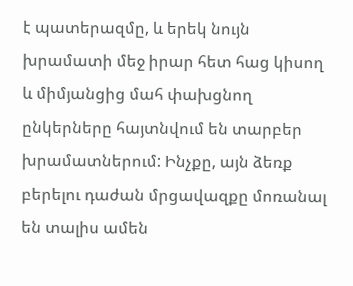է պատերազմը, և երեկ նույն խրամատի մեջ իրար հետ հաց կիսող և միմյանցից մահ փախցնող ընկերները հայտնվում են տարբեր խրամատներում: Ինչքը, այն ձեռք բերելու դաժան մրցավազքը մոռանալ են տալիս ամեն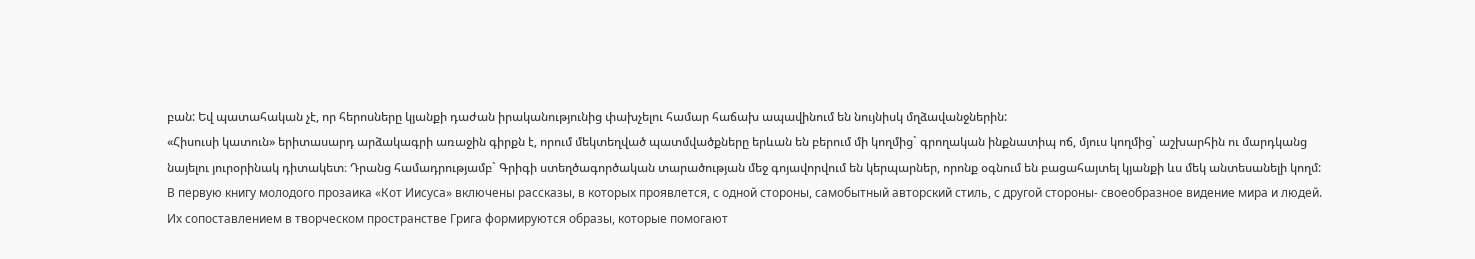բան: Եվ պատահական չէ, որ հերոսները կյանքի դաժան իրականությունից փախչելու համար հաճախ ապավինում են նույնիսկ մղձավանջներին:
«Հիսուսի կատուն» երիտասարդ արձակագրի առաջին գիրքն է, որում մեկտեղված պատմվածքները երևան են բերում մի կողմից` գրողական ինքնատիպ ոճ, մյուս կողմից` աշխարհին ու մարդկանց նայելու յուրօրինակ դիտակետ։ Դրանց համադրությամբ` Գրիգի ստեղծագործական տարածության մեջ գոյավորվում են կերպարներ, որոնք օգնում են բացահայտել կյանքի ևս մեկ անտեսանելի կողմ:
В первую книгу молодого прозаика «Кот Иисуса» включены рассказы, в которых проявлется, с одной стороны, самобытный авторский стиль, с другой стороны- своеобразное видение мира и людей. Их сопоставлением в творческом пространстве Грига формируются образы, которые помогают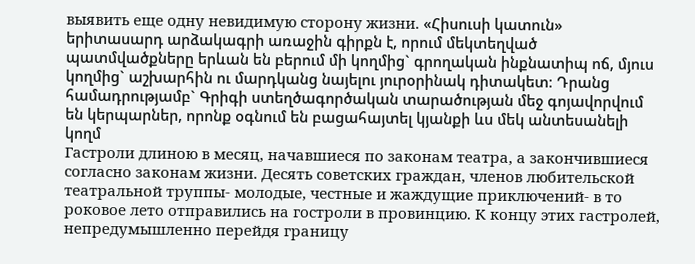выявить еще одну невидимую сторону жизни. «Հիսուսի կատուն» երիտասարդ արձակագրի առաջին գիրքն է, որում մեկտեղված պատմվածքները երևան են բերում մի կողմից` գրողական ինքնատիպ ոճ, մյուս կողմից` աշխարհին ու մարդկանց նայելու յուրօրինակ դիտակետ։ Դրանց համադրությամբ` Գրիգի ստեղծագործական տարածության մեջ գոյավորվում են կերպարներ, որոնք օգնում են բացահայտել կյանքի ևս մեկ անտեսանելի կողմ
Гастроли длиною в месяц, начавшиеся по законам театра, а закончившиеся согласно законам жизни. Десять советских граждан, членов любительской театральной труппы- молодые, честные и жаждущие приключений- в то роковое лето отправились на гостроли в провинцию. К концу этих гастролей, непредумышленно перейдя границу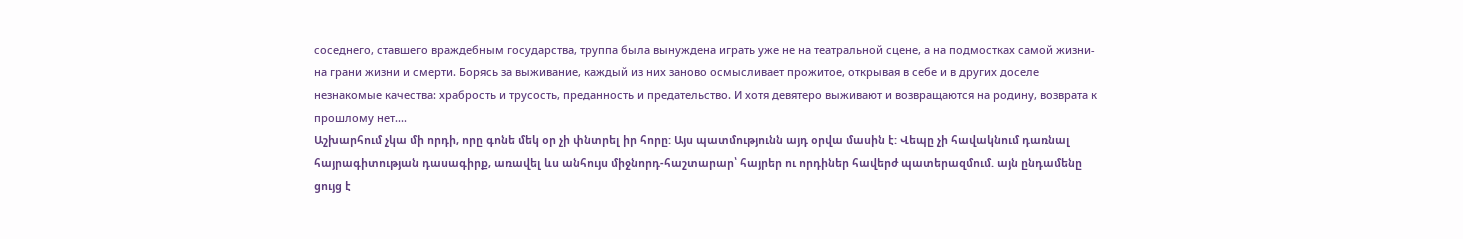соседнего, ставшего враждебным государства, труппа была вынуждена играть уже не на театральной сцене, а на подмостках самой жизни- на грани жизни и смерти. Борясь за выживание, каждый из них заново осмысливает прожитое, открывая в себе и в других доселе незнакомые качества: храбрость и трусость, преданность и предательство. И хотя девятеро выживают и возвращаются на родину, возврата к прошлому нет....
Աշխարհում չկա մի որդի, որը գոնե մեկ օր չի փնտրել իր հորը: Այս պատմությունն այդ օրվա մասին է: Վեպը չի հավակնում դառնալ հայրագիտության դասագիրք, առավել ևս անհույս միջնորդ-հաշտարար՝ հայրեր ու որդիներ հավերժ պատերազմում. այն ընդամենը ցույց է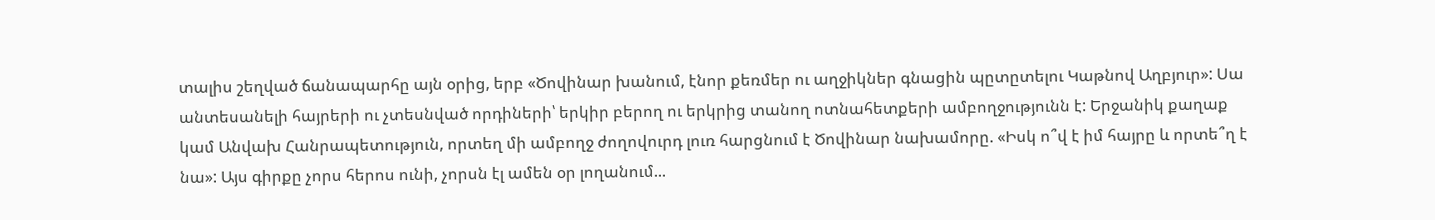տալիս շեղված ճանապարհը այն օրից, երբ «Ծովինար խանում, էնոր քեռմեր ու աղջիկներ գնացին պըտըտելու Կաթնով Աղբյուր»: Սա անտեսանելի հայրերի ու չտեսնված որդիների՝ երկիր բերող ու երկրից տանող ոտնահետքերի ամբողջությունն է: Երջանիկ քաղաք կամ Անվախ Հանրապետություն, որտեղ մի ամբողջ ժողովուրդ լուռ հարցնում է Ծովինար նախամորը. «Իսկ ո՞վ է իմ հայրը և որտե՞ղ է նա»: Այս գիրքը չորս հերոս ունի, չորսն էլ ամեն օր լողանում...